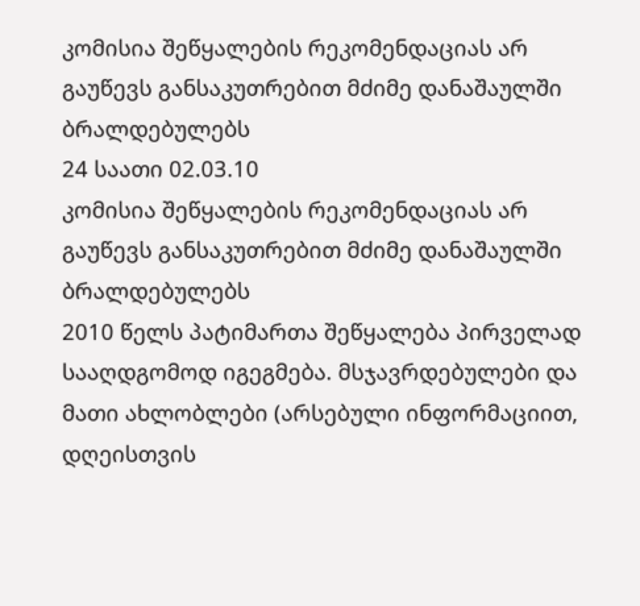კომისია შეწყალების რეკომენდაციას არ გაუწევს განსაკუთრებით მძიმე დანაშაულში ბრალდებულებს
24 საათი 02.03.10
კომისია შეწყალების რეკომენდაციას არ გაუწევს განსაკუთრებით მძიმე დანაშაულში ბრალდებულებს
2010 წელს პატიმართა შეწყალება პირველად სააღდგომოდ იგეგმება. მსჯავრდებულები და მათი ახლობლები (არსებული ინფორმაციით, დღეისთვის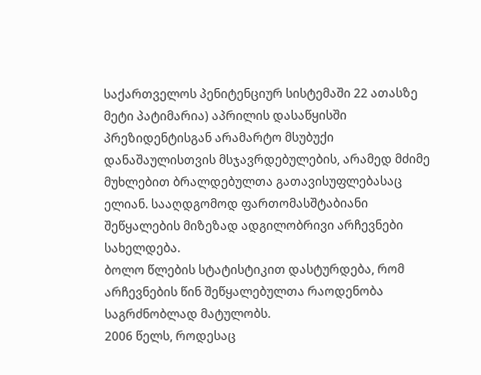საქართველოს პენიტენციურ სისტემაში 22 ათასზე მეტი პატიმარია) აპრილის დასაწყისში პრეზიდენტისგან არამარტო მსუბუქი დანაშაულისთვის მსჯავრდებულების, არამედ მძიმე მუხლებით ბრალდებულთა გათავისუფლებასაც ელიან. სააღდგომოდ ფართომასშტაბიანი შეწყალების მიზეზად ადგილობრივი არჩევნები სახელდება.
ბოლო წლების სტატისტიკით დასტურდება, რომ არჩევნების წინ შეწყალებულთა რაოდენობა საგრძნობლად მატულობს.
2006 წელს, როდესაც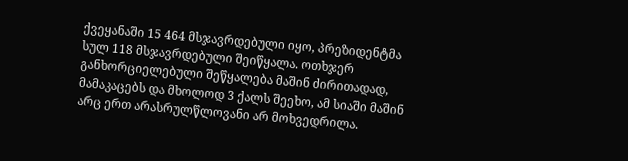ქვეყანაში 15 464 მსჯავრდებული იყო, პრეზიდენტმა სულ 118 მსჯავრდებული შეიწყალა. ოთხჯერ განხორციელებული შეწყალება მაშინ ძირითადად, მამაკაცებს და მხოლოდ 3 ქალს შეეხო, ამ სიაში მაშინ არც ერთ არასრულწლოვანი არ მოხვედრილა.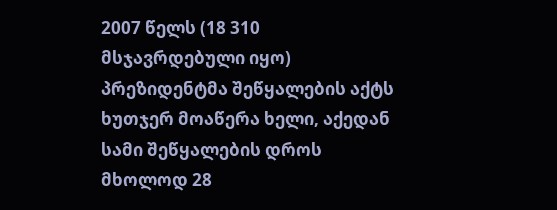2007 წელს (18 310 მსჯავრდებული იყო) პრეზიდენტმა შეწყალების აქტს ხუთჯერ მოაწერა ხელი, აქედან სამი შეწყალების დროს მხოლოდ 28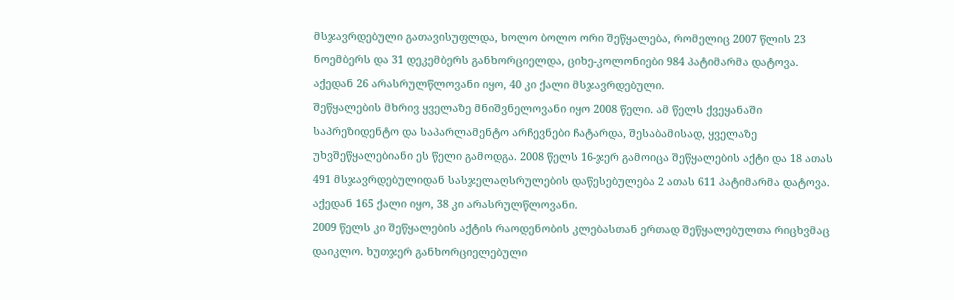მსჯავრდებული გათავისუფლდა, ხოლო ბოლო ორი შეწყალება, რომელიც 2007 წლის 23 ნოემბერს და 31 დეკემბერს განხორციელდა, ციხე-კოლონიები 984 პატიმარმა დატოვა. აქედან 26 არასრულწლოვანი იყო, 40 კი ქალი მსჯავრდებული.
შეწყალების მხრივ ყველაზე მნიშვნელოვანი იყო 2008 წელი. ამ წელს ქვეყანაში საპრეზიდენტო და საპარლამენტო არჩევნები ჩატარდა, შესაბამისად, ყველაზე უხვშეწყალებიანი ეს წელი გამოდგა. 2008 წელს 16-ჯერ გამოიცა შეწყალების აქტი და 18 ათას 491 მსჯავრდებულიდან სასჯელაღსრულების დაწესებულება 2 ათას 611 პატიმარმა დატოვა. აქედან 165 ქალი იყო, 38 კი არასრულწლოვანი.
2009 წელს კი შეწყალების აქტის რაოდენობის კლებასთან ერთად შეწყალებულთა რიცხვმაც დაიკლო. ხუთჯერ განხორციელებული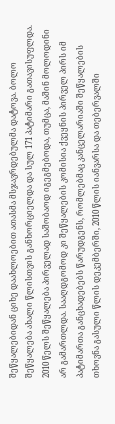შეწყალებიდან ციხე დაახლოებით ათასმა მსჯავრდებულმა დატოვა. ბოლო შეწყალება ახალი წლისთვის განხორციელდა და სულ 171 პატიმარი გათავისუფლდა.
2010 წელს შეწყალება პირველად საშობაოდ იგეგმებოდა, თუმცა, მაშინ მოლოდინი არ გამართლდა. სააღდგომოდ კი შეწყალების კომისია ქვეყნის პირველ პირს იმ პატიმართა განცხადებებს წარუდგენს, რომლებმაც კანცელარიაში შეწყალების თხოვნა გასული წლის დეკემბერში, 2010 წლის იანვარსა და თებერვალში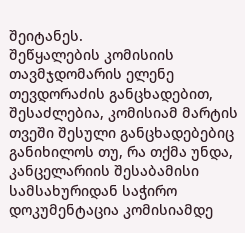შეიტანეს.
შეწყალების კომისიის თავმჯდომარის ელენე თევდორაძის განცხადებით, შესაძლებია, კომისიამ მარტის თვეში შესული განცხადებებიც განიხილოს თუ, რა თქმა უნდა, კანცელარიის შესაბამისი სამსახურიდან საჭირო დოკუმენტაცია კომისიამდე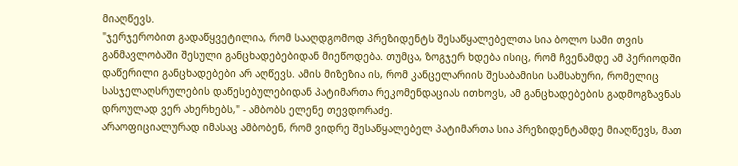მიაღწევს.
"ჯერჯერობით გადაწყვეტილია, რომ სააღდგომოდ პრეზიდენტს შესაწყალებელთა სია ბოლო სამი თვის განმავლობაში შესული განცხადებებიდან მიეწოდება. თუმცა, ზოგჯერ ხდება ისიც, რომ ჩვენამდე ამ პერიოდში დაწერილი განცხადებები არ აღწევს. ამის მიზეზია ის, რომ კანცელარიის შესაბამისი სამსახური, რომელიც სასჯელაღსრულების დაწესებულებიდან პატიმართა რეკომენდაციას ითხოვს, ამ განცხადებების გადმოგზავნას დროულად ვერ ახერხებს," - ამბობს ელენე თევდორაძე.
არაოფიციალურად იმასაც ამბობენ, რომ ვიდრე შესაწყალებელ პატიმართა სია პრეზიდენტამდე მიაღწევს, მათ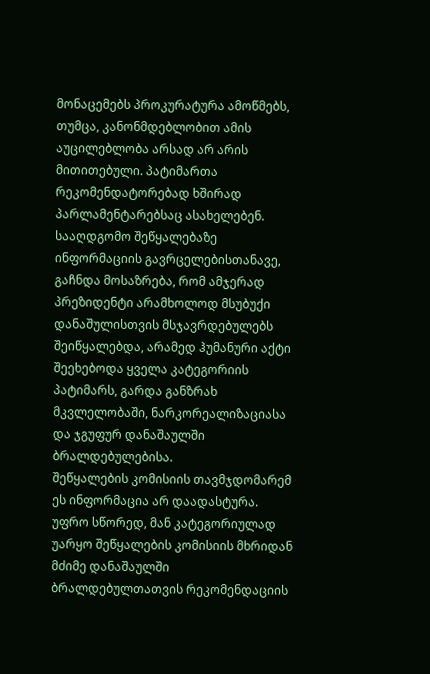მონაცემებს პროკურატურა ამოწმებს, თუმცა, კანონმდებლობით ამის აუცილებლობა არსად არ არის მითითებული. პატიმართა რეკომენდატორებად ხშირად პარლამენტარებსაც ასახელებენ.
სააღდგომო შეწყალებაზე ინფორმაციის გავრცელებისთანავე, გაჩნდა მოსაზრება, რომ ამჯერად პრეზიდენტი არამხოლოდ მსუბუქი დანაშულისთვის მსჯავრდებულებს შეიწყალებდა, არამედ ჰუმანური აქტი შეეხებოდა ყველა კატეგორიის პატიმარს, გარდა განზრახ მკვლელობაში, ნარკორეალიზაციასა და ჯგუფურ დანაშაულში ბრალდებულებისა.
შეწყალების კომისიის თავმჯდომარემ ეს ინფორმაცია არ დაადასტურა.
უფრო სწორედ, მან კატეგორიულად უარყო შეწყალების კომისიის მხრიდან მძიმე დანაშაულში ბრალდებულთათვის რეკომენდაციის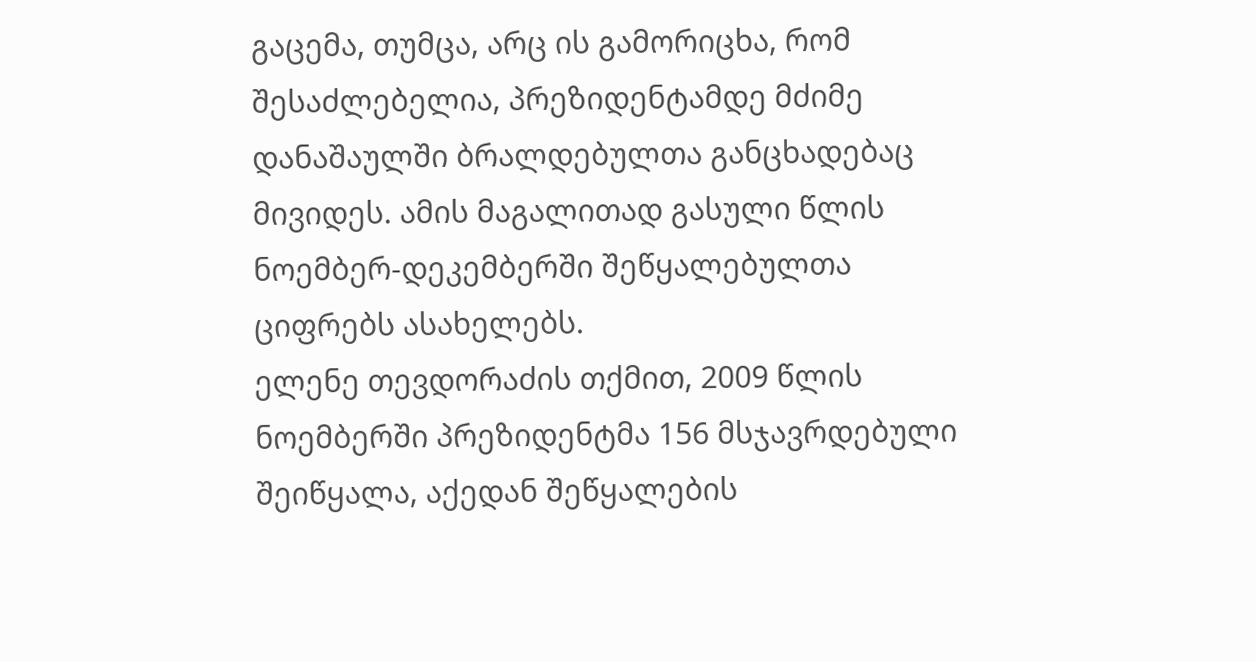გაცემა, თუმცა, არც ის გამორიცხა, რომ შესაძლებელია, პრეზიდენტამდე მძიმე დანაშაულში ბრალდებულთა განცხადებაც მივიდეს. ამის მაგალითად გასული წლის ნოემბერ-დეკემბერში შეწყალებულთა ციფრებს ასახელებს.
ელენე თევდორაძის თქმით, 2009 წლის ნოემბერში პრეზიდენტმა 156 მსჯავრდებული შეიწყალა, აქედან შეწყალების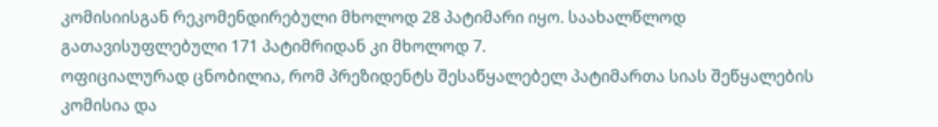კომისიისგან რეკომენდირებული მხოლოდ 28 პატიმარი იყო. საახალწლოდ გათავისუფლებული 171 პატიმრიდან კი მხოლოდ 7.
ოფიციალურად ცნობილია, რომ პრეზიდენტს შესაწყალებელ პატიმართა სიას შეწყალების კომისია და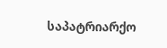საპატრიარქო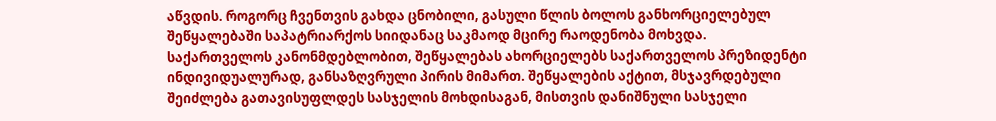აწვდის. როგორც ჩვენთვის გახდა ცნობილი, გასული წლის ბოლოს განხორციელებულ შეწყალებაში საპატრიარქოს სიიდანაც საკმაოდ მცირე რაოდენობა მოხვდა.
საქართველოს კანონმდებლობით, შეწყალებას ახორციელებს საქართველოს პრეზიდენტი ინდივიდუალურად, განსაზღვრული პირის მიმართ. შეწყალების აქტით, მსჯავრდებული შეიძლება გათავისუფლდეს სასჯელის მოხდისაგან, მისთვის დანიშნული სასჯელი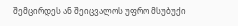შემცირდეს ან შეიცვალოს უფრო მსუბუქი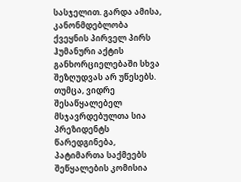სასჯელით. გარდა ამისა, კანონმდებლობა ქვეყნის პირველ პირს ჰუმანური აქტის განხორციელებაში სხვა შეზღუდვას არ უწესებს. თუმცა, ვიდრე შესაწყალებელ მსჯავრდებულთა სია პრეზიდენტს წარედგინება, პატიმართა საქმეებს შეწყალების კომისია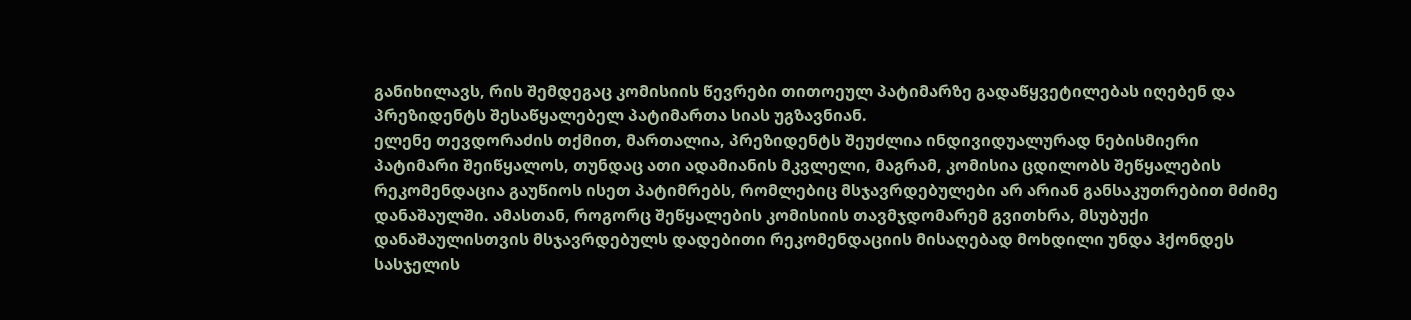განიხილავს, რის შემდეგაც კომისიის წევრები თითოეულ პატიმარზე გადაწყვეტილებას იღებენ და პრეზიდენტს შესაწყალებელ პატიმართა სიას უგზავნიან.
ელენე თევდორაძის თქმით, მართალია, პრეზიდენტს შეუძლია ინდივიდუალურად ნებისმიერი პატიმარი შეიწყალოს, თუნდაც ათი ადამიანის მკვლელი, მაგრამ, კომისია ცდილობს შეწყალების რეკომენდაცია გაუწიოს ისეთ პატიმრებს, რომლებიც მსჯავრდებულები არ არიან განსაკუთრებით მძიმე დანაშაულში. ამასთან, როგორც შეწყალების კომისიის თავმჯდომარემ გვითხრა, მსუბუქი დანაშაულისთვის მსჯავრდებულს დადებითი რეკომენდაციის მისაღებად მოხდილი უნდა ჰქონდეს სასჯელის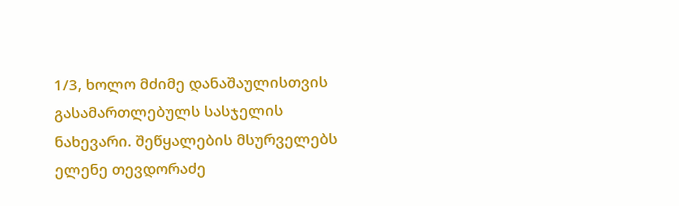1/3, ხოლო მძიმე დანაშაულისთვის გასამართლებულს სასჯელის ნახევარი. შეწყალების მსურველებს ელენე თევდორაძე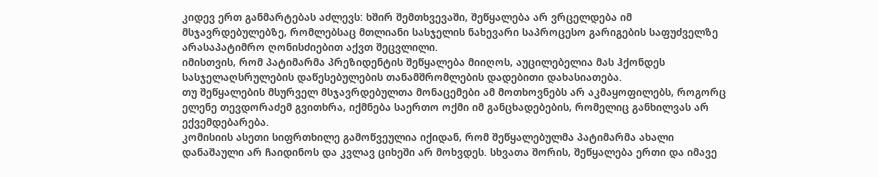კიდევ ერთ განმარტებას აძლევს: ხშირ შემთხვევაში, შეწყალება არ ვრცელდება იმ მსჯავრდებულებზე, რომლებსაც მთლიანი სასჯელის ნახევარი საპროცესო გარიგების საფუძველზე არასაპატიმრო ღონისძიებით აქვთ შეცვლილი.
იმისთვის, რომ პატიმარმა პრეზიდენტის შეწყალება მიიღოს, აუცილებელია მას ჰქონდეს სასჯელაღსრულების დაწესებულების თანამშრომლების დადებითი დახასიათება.
თუ შეწყალების მსურველ მსჯავრდებულთა მონაცემები ამ მოთხოვნებს არ აკმაყოფილებს, როგორც ელენე თევდორაძემ გვითხრა, იქმნება საერთო ოქმი იმ განცხადებების, რომელიც განხილვას არ ექვემდებარება.
კომისიის ასეთი სიფრთხილე გამოწვეულია იქიდან, რომ შეწყალებულმა პატიმარმა ახალი დანაშაული არ ჩაიდინოს და კვლავ ციხეში არ მოხვდეს. სხვათა შორის, შეწყალება ერთი და იმავე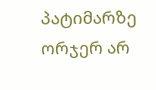პატიმარზე ორჯერ არ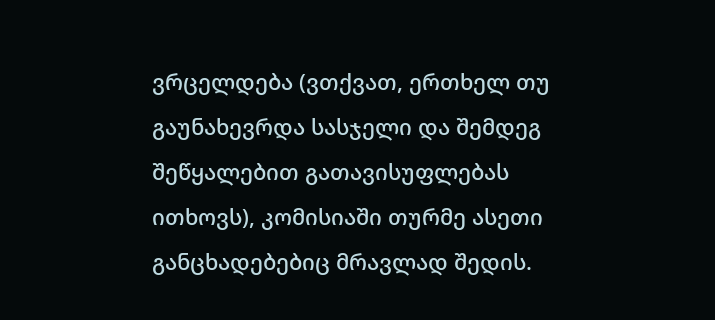ვრცელდება (ვთქვათ, ერთხელ თუ გაუნახევრდა სასჯელი და შემდეგ შეწყალებით გათავისუფლებას ითხოვს), კომისიაში თურმე ასეთი განცხადებებიც მრავლად შედის.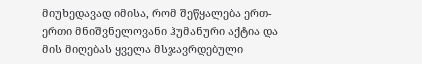მიუხედავად იმისა, რომ შეწყალება ერთ-ერთი მნიშვნელოვანი ჰუმანური აქტია და მის მიღებას ყველა მსჯავრდებული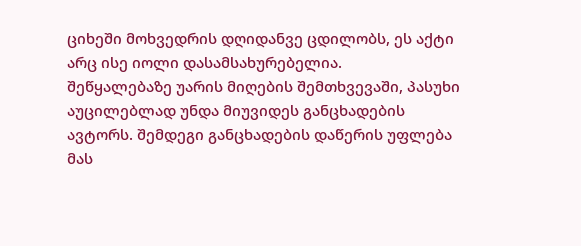ციხეში მოხვედრის დღიდანვე ცდილობს, ეს აქტი არც ისე იოლი დასამსახურებელია.
შეწყალებაზე უარის მიღების შემთხვევაში, პასუხი აუცილებლად უნდა მიუვიდეს განცხადების ავტორს. შემდეგი განცხადების დაწერის უფლება მას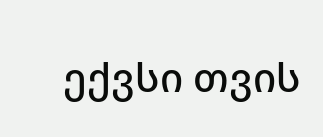ექვსი თვის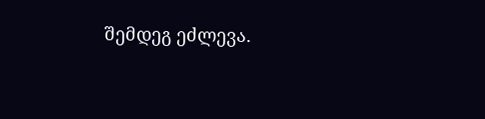შემდეგ ეძლევა.